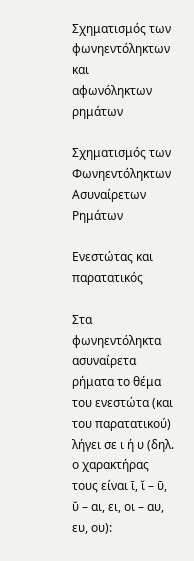Σχηματισμός των φωνηεντόληκτων και
αφωνόληκτων ρημάτων

Σχηματισμός των Φωνηεντόληκτων Ασυναίρετων Ρημάτων

Ενεστώτας και παρατατικός

Στα φωνηεντόληκτα ασυναίρετα ρήματα το θέμα του ενεστώτα (και του παρατατικού)
λήγει σε ι ή υ (δηλ. ο χαρακτήρας τους είναι ῑ, ῐ – ῡ, ῠ – αι, ει, οι – αυ, ευ, ου):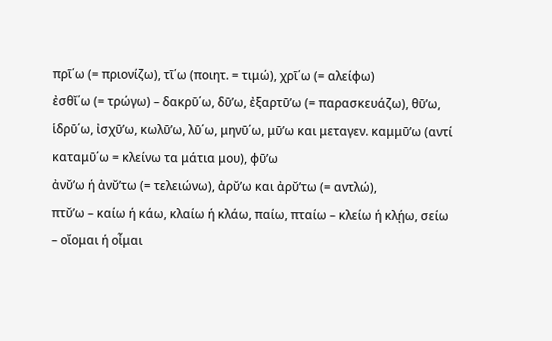πρῑ΄ω (= πριονίζω), τῑ΄ω (ποιητ. = τιμώ), χρῑ΄ω (= αλείφω)
ἐσθῐ΄ω (= τρώγω) – δακρῡ΄ω, δῡ’ω, ἐξαρτῡ’ω (= παρασκευάζω), θῡ’ω,
ἱδρῡ΄ω, ἰσχῡ’ω, κωλῡ’ω, λῡ΄ω, μηνῡ΄ω, μῡ’ω και μεταγεν. καμμῡ’ω (αντί καταμῡ΄ω = κλείνω τα μάτια μου), φῡ’ω
ἀνῠ’ω ή ἀνῠ’τω (= τελειώνω), ἀρῠ’ω και ἀρῠ’τω (= αντλώ),
πτῠ’ω – καίω ή κάω, κλαίω ή κλάω, παίω, πταίω – κλείω ή κλῄω, σείω – οἴομαι ή οἶμαι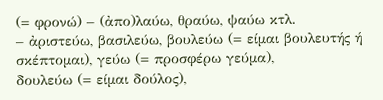(= φρονώ) – (ἀπο)λαύω, θραύω, ψαύω κτλ.
– ἀριστεύω, βασιλεύω, βουλεύω (= είμαι βουλευτής ή σκέπτομαι), γεύω (= προσφέρω γεύμα),
δουλεύω (= είμαι δούλος),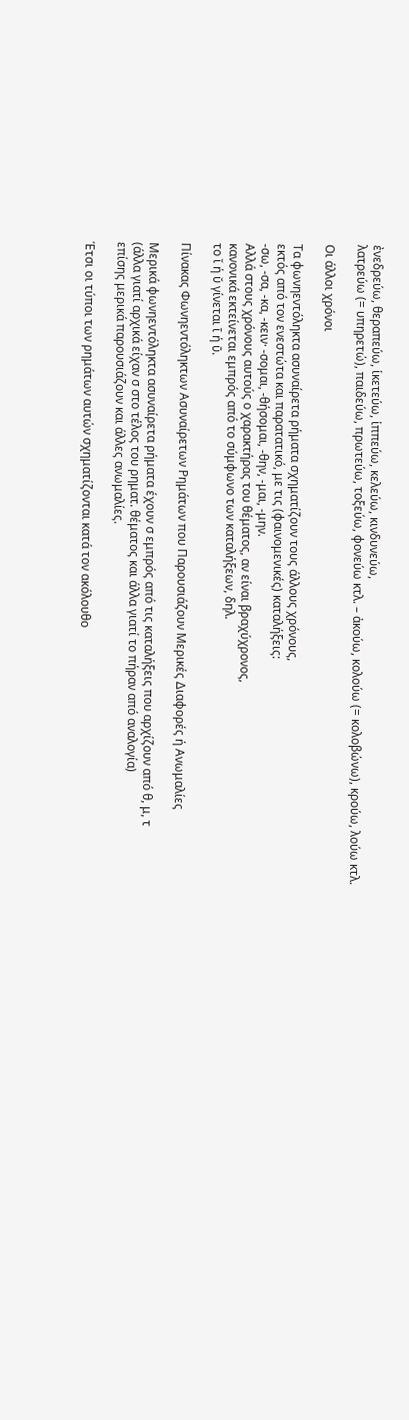ἐνεδρεύω, θεραπεύω, ἱκετεύω, ἱππεύω, κελεύω, κινδυνεύω,
λατρεύω (= υπηρετώ), παιδεύω, πρωτεύω, τοξεύω, φονεύω κτλ. – ἀκούω, κολούω (= κολοβώνω), κρούω, λούω κτλ.

Οι άλλοι χρόνοι

Τα φωνηεντόληκτα ασυναίρετα ρήματα σχηματίζουν τους άλλους χρόνους,
εκτός από τον ενεστώτα και παρατατικό, με τις (φαινομενικές) καταλήξεις:
-σω, -σα, -κα, -κειν· -σομαι, -θήσομαι, -θην, -μαι, -μην.
Αλλά στους χρόνους αυτούς ο χαρακτήρας του θέματος, αν είναι βραχύχρονος,
κανονικά εκτείνεται εμπρός από το σύμφωνο των καταλήξεων, δηλ.
το ῐ ή ῠ γίνεται ῑ ή ῡ.

Πίνακας Φωνηεντόληκτων Ασυναίρετων Ρημάτων που Παρουσιάζουν Μερικές Διαφορές ή Ανωμαλίες

Μερικά φωνηεντόληκτα ασυναίρετα ρήματα έχουν σ εμπρός από τις καταλήξεις που αρχίζουν από θ, μ, τ
(άλλα γιατί αρχικά είχαν σ στο τέλος του ρηματ. θέματος και άλλα γιατί το πήραν από αναλογία)
επίσης μερικά παρουσιάζουν και άλλες ανωμαλίες.

Έτσι οι τύποι των ρημάτων αυτών σχηματίζονται κατά τον ακόλουθο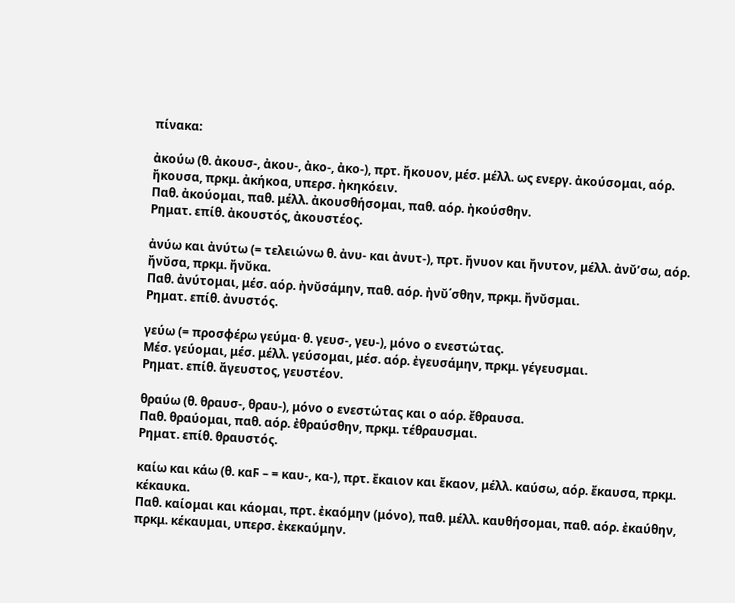πίνακα:

ἀκούω (θ. ἀκουσ-, ἀκου-, ἀκo-, ἀκο-), πρτ. ἤκουον, μέσ. μέλλ. ως ενεργ. ἀκούσομαι, αόρ. ἤκουσα, πρκμ. ἀκήκοα, υπερσ. ἠκηκόειν.
Παθ. ἀκούομαι, παθ. μέλλ. ἀκουσθήσομαι, παθ. αόρ. ἠκούσθην.
Ρηματ. επίθ. ἀκουστός, ἀκουστέος.

ἀνύω και ἀνύτω (= τελειώνω θ. ἀνυ- και ἀνυτ-), πρτ. ἤνυον και ἤνυτον, μέλλ. ἀνῠ’σω, αόρ. ἤνῠσα, πρκμ. ἤνῠκα.
Παθ. ἀνύτομαι, μέσ. αόρ. ἠνῠσάμην, παθ. αόρ. ἠνῠ΄σθην, πρκμ. ἤνῠσμαι.
Ρηματ. επίθ. ἀνυστός.

γεύω (= προσφέρω γεύμα· θ. γευσ-, γευ-), μόνο ο ενεστώτας.
Μέσ. γεύομαι, μέσ. μέλλ. γεύσομαι, μέσ. αόρ. ἐγευσάμην, πρκμ. γέγευσμαι.
Ρηματ. επίθ. ἄγευστος, γευστέον.

θραύω (θ. θραυσ-, θραυ-), μόνο ο ενεστώτας και ο αόρ. ἔθραυσα.
Παθ. θραύομαι, παθ. αόρ. ἐθραύσθην, πρκμ. τέθραυσμαι.
Ρηματ. επίθ. θραυστός.

καίω και κάω (θ. καϜ – = καυ-, κα-), πρτ. ἔκαιον και ἔκαον, μέλλ. καύσω, αόρ. ἔκαυσα, πρκμ. κέκαυκα.
Παθ. καίομαι και κάομαι, πρτ. ἐκαόμην (μόνο), παθ. μέλλ. καυθήσομαι, παθ. αόρ. ἐκαύθην, πρκμ. κέκαυμαι, υπερσ. ἐκεκαύμην.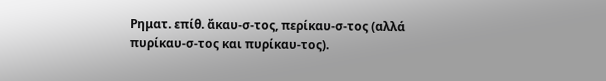Ρηματ. επίθ. ἄκαυ-σ-τος, περίκαυ-σ-τος (αλλά πυρίκαυ-σ-τος και πυρίκαυ-τος).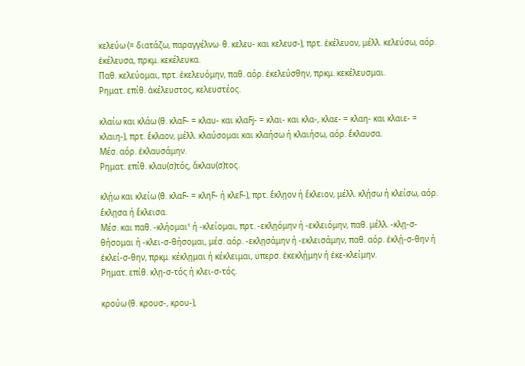κελεύω (= διατάζω, παραγγέλνω· θ. κελευ- και κελευσ-), πρτ. ἐκέλευον, μέλλ. κελεύσω, αόρ. ἐκέλευσα, πρκμ. κεκέλευκα.
Παθ. κελεύομαι, πρτ. ἐκελευόμην, παθ. αόρ. ἐκελεύσθην, πρκμ. κεκέλευσμαι.
Ρηματ. επίθ. ἀκέλευστος, κελευστέος.

κλαίω και κλάω (θ. κλαϜ- = κλαυ- και κλαϜj- = κλαι- και κλα-, κλαε- = κλαη- και κλαιε- = κλαιη-), πρτ. ἔκλαον, μέλλ. κλαύσομαι και κλαήσω ή κλαιήσω, αόρ. ἔκλαυσα.
Μέσ. αόρ. ἐκλαυσάμην.
Ρηματ. επίθ. κλαυ(σ)τός, ἄκλαυ(σ)τος.

κλῄω και κλείω (θ. κλαϜ- = κληϜ- ή κλεϜ-), πρτ. ἔκλῃον ή ἔκλειον, μέλλ. κλῄσω ή κλείσω, αόρ. ἔκλῃσα ή ἔκλεισα.
Μέσ. και παθ. -κλήομαι¹ ή -κλείομαι, πρτ. -εκλῃόμην ή -εκλειόμην, παθ. μέλλ. -κλῃ-σ-θήσομαι ή -κλει-σ-θήσομαι, μέσ. αόρ. -εκλῃσάμην ή -εκλεισάμην, παθ. αόρ. ἐκλῄ-σ-θην ή ἐκλεί-σ-θην, πρκμ. κέκλῃμαι ή κέκλειμαι, υπερσ. ἐκεκλῄμην ή ἐκε-κλείμην.
Ρηματ. επίθ. κλῃ-σ-τός ή κλει-σ-τός.

κρούω (θ. κρουσ-, κρου-),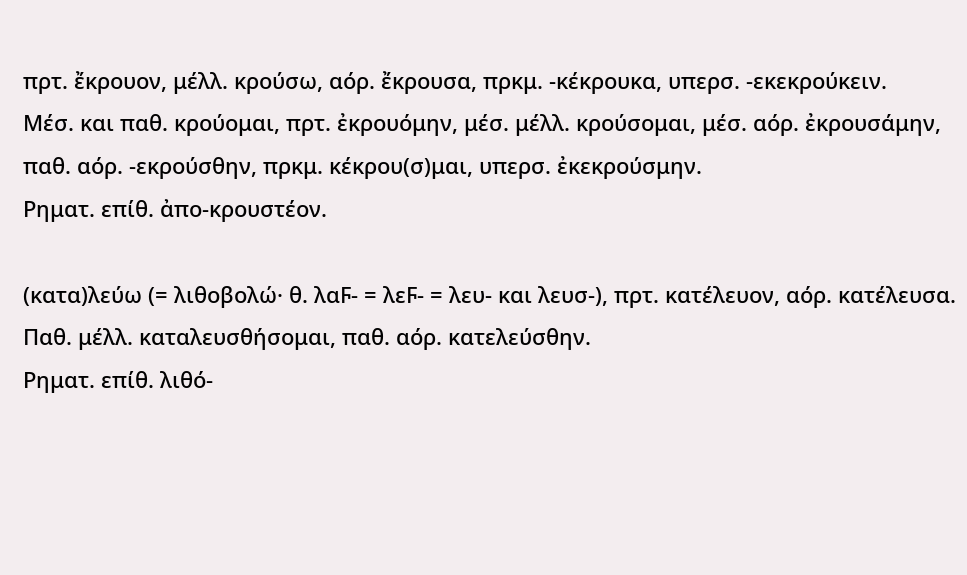πρτ. ἔκρουον, μέλλ. κρούσω, αόρ. ἔκρουσα, πρκμ. -κέκρουκα, υπερσ. -εκεκρούκειν.
Μέσ. και παθ. κρούομαι, πρτ. ἐκρουόμην, μέσ. μέλλ. κρούσομαι, μέσ. αόρ. ἐκρουσάμην, παθ. αόρ. -εκρούσθην, πρκμ. κέκρου(σ)μαι, υπερσ. ἐκεκρούσμην.
Ρηματ. επίθ. ἀπο-κρουστέον.

(κατα)λεύω (= λιθοβολώ· θ. λαϜ- = λεϜ- = λευ- και λευσ-), πρτ. κατέλευον, αόρ. κατέλευσα.
Παθ. μέλλ. καταλευσθήσομαι, παθ. αόρ. κατελεύσθην.
Ρηματ. επίθ. λιθό-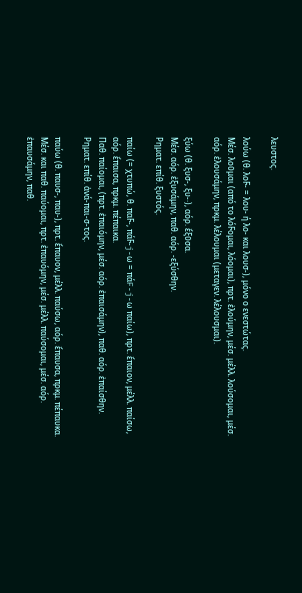λευστος.

λούω (θ. λοϜ- = λου- ή λο- και λουσ-), μόνο ο ενεστώτας.
Μέσ. λοῦμαι (από το λόϜομαι, λόομαι), πρτ. ἐλούμην, μέσ. μέλλ. λούσομαι, μέσ. αόρ. ἐλουσάμην, πρκμ. λέλουμαι (μεταγεν. λέλουσμαι).

ξύω (θ. ξυσ-, ξυ-·), αόρ. ἔξῡσα.
Μέσ. αόρ. ἐξυσάμην, παθ. αόρ. -εξύσθην.
Ρηματ. επίθ. ξυστός.

παίω (= χτυπώ, θ. παϜ-, πάϜ-j-ω = πάF-j-ω παίω), πρτ. ἔπαιον, μέλλ. παίσω, αόρ. ἔπαισα, πρκμ. πέπαικα.
Παθ. παίομαι, (πρτ. ἐπαιόμην, μέσ. αόρ. ἐπαισάμην), παθ. αόρ. ἐπαίσθην.
Ρηματ. επίθ. ἀνά-παι-σ-τος.

παύω (θ. παυσ-, παυ-), πρτ. ἔπαυον, μέλλ. παύσω, αόρ. ἔπαυσα, πρκμ. πέπαυκα.
Μέσ. και παθ. παύομαι, πρτ. ἐπαυόμην, μέσ. μέλλ. παύσομαι, μέσ. αόρ. ἐπαυσάμην, παθ.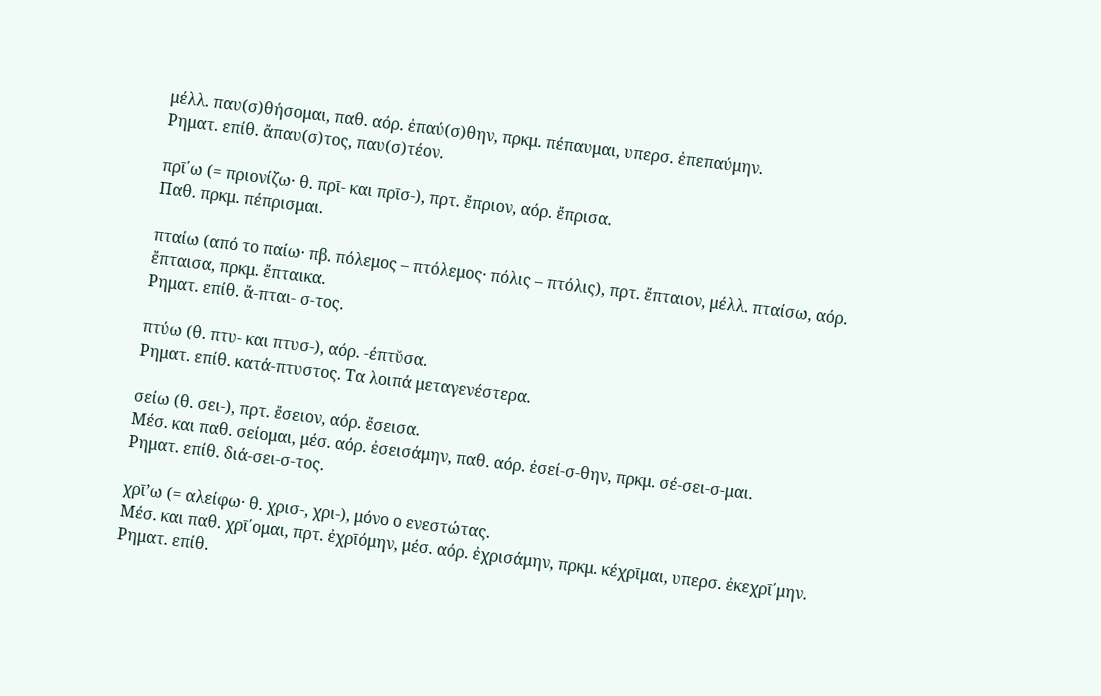μέλλ. παυ(σ)θήσομαι, παθ. αόρ. ἐπαύ(σ)θην, πρκμ. πέπαυμαι, υπερσ. ἐπεπαύμην.
Ρηματ. επίθ. ἄπαυ(σ)τος, παυ(σ)τέον.

πρῑ΄ω (= πριονίζω· θ. πρῑ- και πρῑσ-), πρτ. ἔπριον, αόρ. ἔπρισα.
Παθ. πρκμ. πέπρισμαι.

πταίω (από το παίω· πβ. πόλεμος – πτόλεμος· πόλις – πτόλις), πρτ. ἔπταιον, μέλλ. πταίσω, αόρ. ἔπταισα, πρκμ. ἔπταικα.
Ρηματ. επίθ. ἄ-πται- σ-τος.

πτύω (θ. πτυ- και πτυσ-), αόρ. -έπτῠσα.
Ρηματ. επίθ. κατά-πτυστος. Τα λοιπά μεταγενέστερα.

σείω (θ. σει-), πρτ. ἔσειον, αόρ. ἔσεισα.
Μέσ. και παθ. σείομαι, μέσ. αόρ. ἐσεισάμην, παθ. αόρ. ἐσεί-σ-θην, πρκμ. σέ-σει-σ-μαι.
Ρηματ. επίθ. διά-σει-σ-τος.

χρῑ’ω (= αλείφω· θ. χρισ-, χρι-), μόνο ο ενεστώτας.
Μέσ. και παθ. χρῑ΄ομαι, πρτ. ἐχρῑόμην, μέσ. αόρ. ἐχρισάμην, πρκμ. κέχρῑμαι, υπερσ. ἐκεχρῑ΄μην.
Ρηματ. επίθ.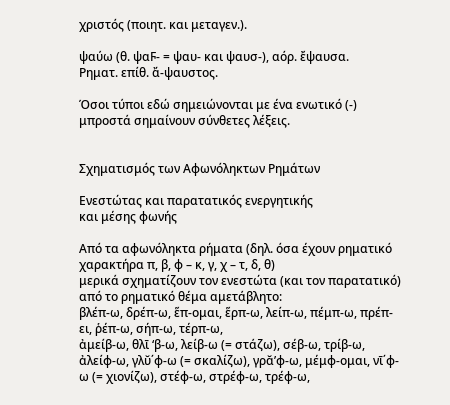χριστός (ποιητ. και μεταγεν.).

ψαύω (θ. ψαϜ- = ψαυ- και ψαυσ-), αόρ. ἔψαυσα.
Ρηματ. επίθ. ἄ-ψαυστος.

Όσοι τύποι εδώ σημειώνονται με ένα ενωτικό (-) μπροστά σημαίνουν σύνθετες λέξεις.


Σχηματισμός των Αφωνόληκτων Ρημάτων

Ενεστώτας και παρατατικός ενεργητικής
και μέσης φωνής

Από τα αφωνόληκτα ρήματα (δηλ. όσα έχουν ρηματικό χαρακτήρα π, β, φ – κ, γ, χ – τ, δ, θ)
μερικά σχηματίζουν τον ενεστώτα (και τον παρατατικό) από το ρηματικό θέμα αμετάβλητο:
βλέπ-ω, δρέπ-ω, ἕπ-ομαι, ἕρπ-ω, λείπ-ω, πέμπ-ω, πρέπ-ει, ῥέπ-ω, σήπ-ω, τέρπ-ω,
ἀμείβ-ω, θλῑ ‘β-ω, λείβ-ω (= στάζω), σέβ-ω, τρίβ-ω,
ἀλείφ-ω, γλῠ΄φ-ω (= σκαλίζω), γρᾰ’φ-ω, μέμφ-ομαι, νῑ΄φ-ω (= χιονίζω), στέφ-ω, στρέφ-ω, τρέφ-ω,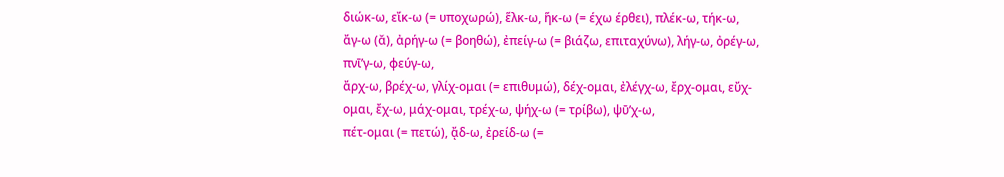διώκ-ω, εἴκ-ω (= υποχωρώ), ἕλκ-ω, ἥκ-ω (= έχω έρθει), πλέκ-ω, τήκ-ω,
ἄγ-ω (ᾰ), ἀρήγ-ω (= βοηθώ), ἐπείγ-ω (= βιάζω, επιταχύνω), λήγ-ω, ὀρέγ-ω, πνῑ’γ-ω, φεύγ-ω,
ἄρχ-ω, βρέχ-ω, γλίχ-ομαι (= επιθυμώ), δέχ-ομαι, ἐλέγχ-ω, ἔρχ-ομαι, εὔχ-ομαι, ἔχ-ω, μάχ-ομαι, τρέχ-ω, ψήχ-ω (= τρίβω), ψῡ’χ-ω,
πέτ-ομαι (= πετώ), ᾄδ-ω, ἐρείδ-ω (=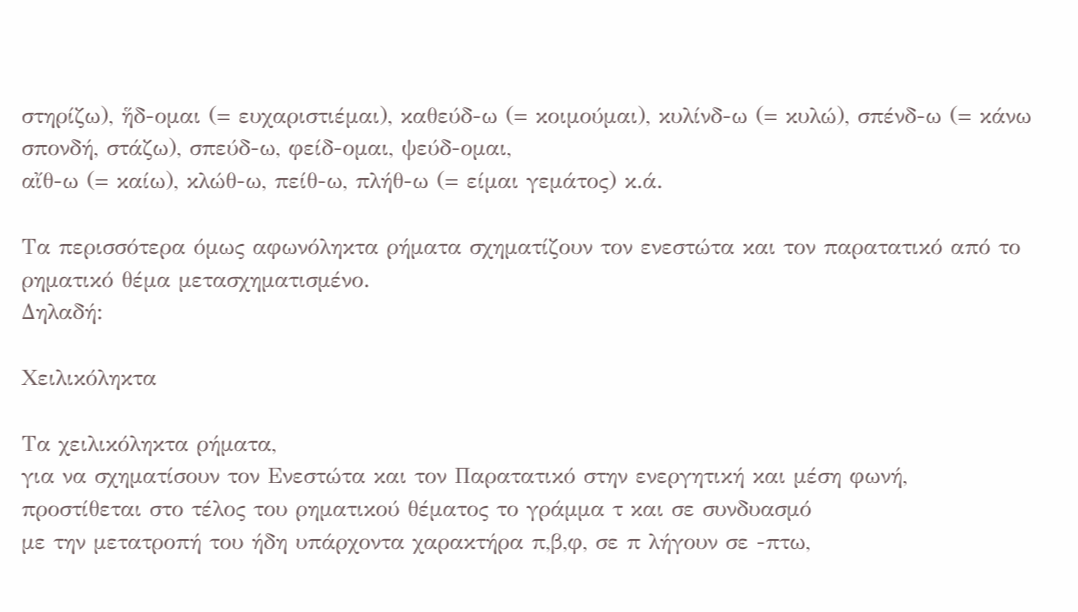στηρίζω), ἥδ-ομαι (= ευχαριστιέμαι), καθεύδ-ω (= κοιμούμαι), κυλίνδ-ω (= κυλώ), σπένδ-ω (= κάνω σπονδή, στάζω), σπεύδ-ω, φείδ-ομαι, ψεύδ-ομαι,
αἴθ-ω (= καίω), κλώθ-ω, πείθ-ω, πλήθ-ω (= είμαι γεμάτος) κ.ά.

Τα περισσότερα όμως αφωνόληκτα ρήματα σχηματίζουν τον ενεστώτα και τον παρατατικό από το ρηματικό θέμα μετασχηματισμένο.
Δηλαδή:

Xειλικόληκτα

Τα χειλικόληκτα ρήματα,
για να σχηματίσουν τον Ενεστώτα και τον Παρατατικό στην ενεργητική και μέση φωνή,
προστίθεται στο τέλος του ρηματικού θέματος το γράμμα τ και σε συνδυασμό
με την μετατροπή του ήδη υπάρχοντα χαρακτήρα π,β,φ, σε π λήγουν σε -πτω,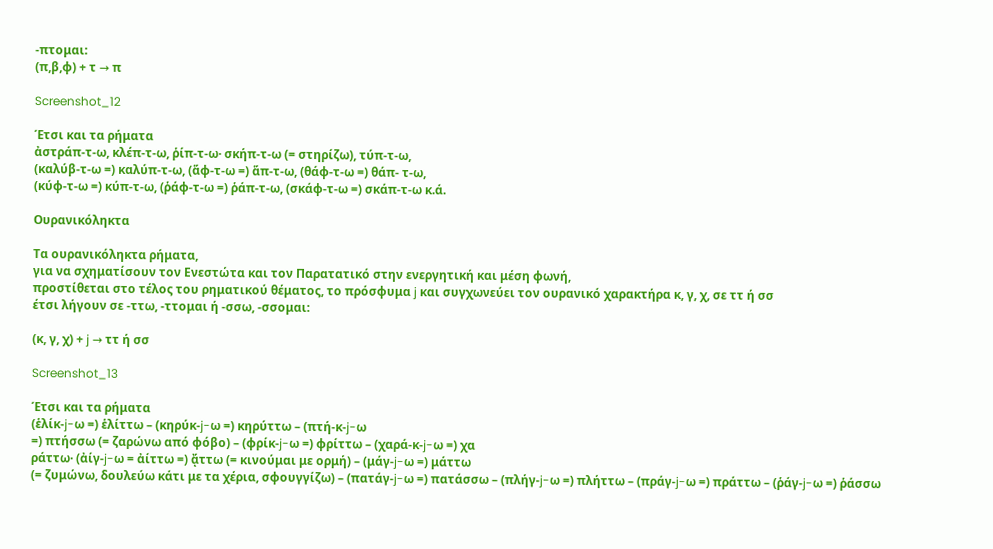-πτομαι:
(π,β,φ) + τ → π

Screenshot_12

Έτσι και τα ρήματα
ἀστράπ-τ-ω, κλέπ-τ-ω, ῥίπ-τ-ω· σκήπ-τ-ω (= στηρίζω), τύπ-τ-ω,
(καλύβ-τ-ω =) καλύπ-τ-ω, (ἅφ-τ-ω =) ἅπ-τ-ω, (θάφ-τ-ω =) θάπ- τ-ω,
(κύφ-τ-ω =) κύπ-τ-ω, (ῥάφ-τ-ω =) ῥάπ-τ-ω, (σκάφ-τ-ω =) σκάπ-τ-ω κ.ά.

Ουρανικόληκτα

Τα ουρανικόληκτα ρήματα,
για να σχηματίσουν τον Ενεστώτα και τον Παρατατικό στην ενεργητική και μέση φωνή,
προστίθεται στο τέλος του ρηματικού θέματος, το πρόσφυμα j και συγχωνεύει τον ουρανικό χαρακτήρα κ, γ, χ, σε ττ ή σσ
έτσι λήγουν σε -ττω, -ττομαι ή -σσω, -σσομαι:

(κ, γ, χ) + j → ττ ή σσ

Screenshot_13

Έτσι και τα ρήματα
(ἑλίκ-j-ω =) ἑλίττω – (κηρύκ-j-ω =) κηρύττω – (πτή-κ-j-ω
=) πτήσσω (= ζαρώνω από φόβο) – (φρίκ-j-ω =) φρίττω – (χαρά-κ-j-ω =) χα
ράττω· (ἀίγ-j-ω = ἀίττω =) ᾄττω (= κινούμαι με ορμή) – (μάγ-j-ω =) μάττω
(= ζυμώνω, δουλεύω κάτι με τα χέρια, σφουγγίζω) – (πατάγ-j-ω =) πατάσσω – (πλήγ-j-ω =) πλήττω – (πράγ-j-ω =) πράττω – (ῥάγ-j-ω =) ῥάσσω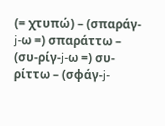(= χτυπώ) – (σπαράγ-j-ω =) σπαράττω – (συ-ρίγ-j-ω =) συ-ρίττω – (σφάγ-j-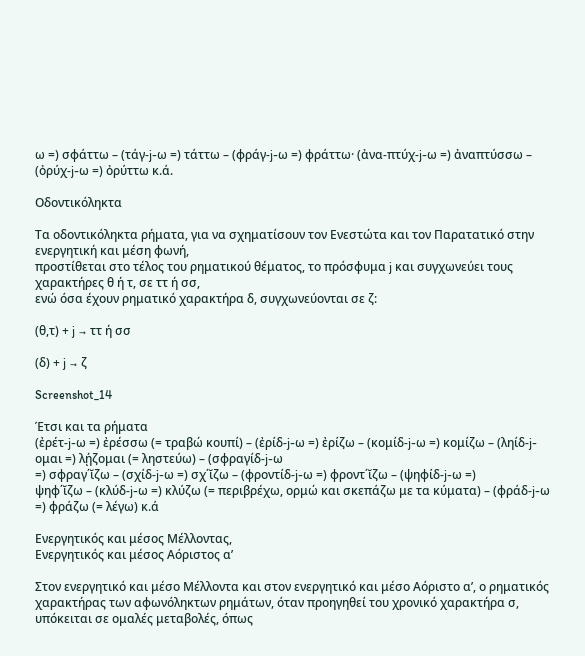ω =) σφάττω – (τάγ-j-ω =) τάττω – (φράγ-j-ω =) φράττω· (ἀνα-πτύχ-j-ω =) ἀναπτύσσω –
(ὀρύχ-j-ω =) ὀρύττω κ.ά.

Οδοντικόληκτα

Τα οδοντικόληκτα ρήματα, για να σχηματίσουν τον Ενεστώτα και τον Παρατατικό στην ενεργητική και μέση φωνή,
προστίθεται στο τέλος του ρηματικού θέματος, το πρόσφυμα j και συγχωνεύει τους χαρακτήρες θ ή τ, σε ττ ή σσ,
ενώ όσα έχουν ρηματικό χαρακτήρα δ, συγχωνεύονται σε ζ:

(θ,τ) + j → ττ ή σσ

(δ) + j → ζ

Screenshot_14

Έτσι και τα ρήματα
(ἐρέτ-j-ω =) ἐρέσσω (= τραβώ κουπί) – (ἐρίδ-j-ω =) ἐρίζω – (κομίδ-j-ω =) κομίζω – (ληίδ-j-ομαι =) λῄζομαι (= ληστεύω) – (σφραγίδ-j-ω
=) σφραγ΄ῐζω – (σχίδ-j-ω =) σχ΄ῐζω – (φροντίδ-j-ω =) φροντ΄ῐζω – (ψηφίδ-j-ω =)
ψηφ΄ῐζω – (κλύδ-j-ω =) κλύζω (= περιβρέχω, ορμώ και σκεπάζω με τα κύματα) – (φράδ-j-ω =) φράζω (= λέγω) κ.ά

Ενεργητικός και μέσος Μέλλοντας,
Ενεργητικός και μέσος Αόριστος α’

Στον ενεργητικό και μέσο Μέλλοντα και στον ενεργητικό και μέσο Αόριστο α’, ο ρηματικός χαρακτήρας των αφωνόληκτων ρημάτων, όταν προηγηθεί του χρονικό χαρακτήρα σ, υπόκειται σε ομαλές μεταβολές, όπως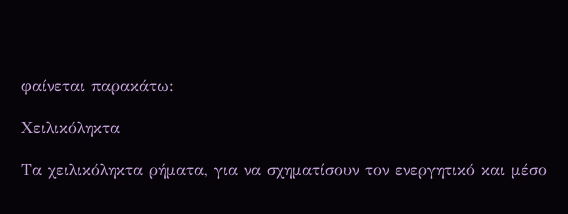φαίνεται παρακάτω:

Xειλικόληκτα

Τα χειλικόληκτα ρήματα, για να σχηματίσουν τον ενεργητικό και μέσο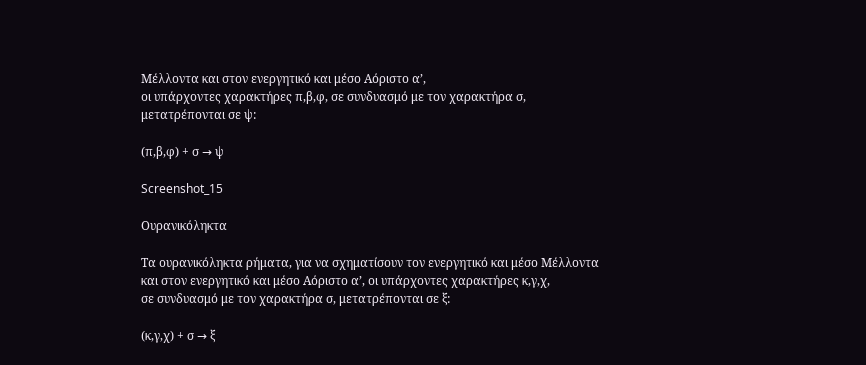Μέλλοντα και στον ενεργητικό και μέσο Αόριστο α’,
οι υπάρχοντες χαρακτήρες π,β,φ, σε συνδυασμό με τον χαρακτήρα σ,
μετατρέπονται σε ψ:

(π,β,φ) + σ → ψ

Screenshot_15

Ουρανικόληκτα

Τα ουρανικόληκτα ρήματα, για να σχηματίσουν τον ενεργητικό και μέσο Μέλλοντα
και στον ενεργητικό και μέσο Αόριστο α’, οι υπάρχοντες χαρακτήρες κ,γ,χ,
σε συνδυασμό με τον χαρακτήρα σ, μετατρέπονται σε ξ:

(κ,γ,χ) + σ → ξ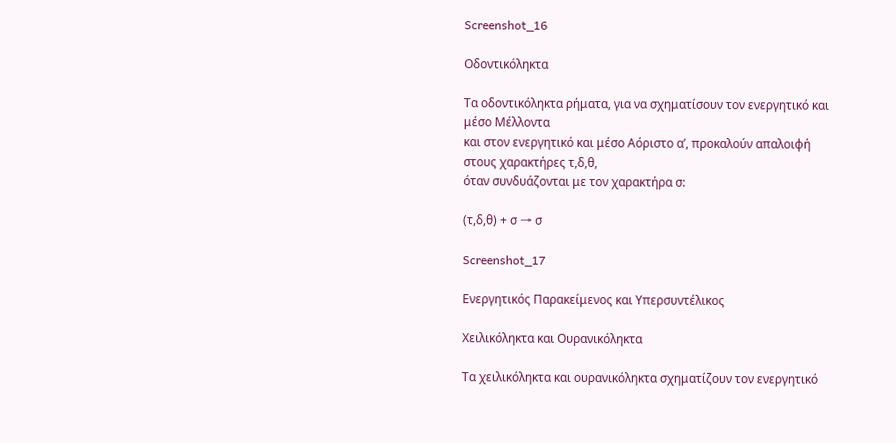Screenshot_16

Οδοντικόληκτα

Τα οδοντικόληκτα ρήματα, για να σχηματίσουν τον ενεργητικό και μέσο Μέλλοντα
και στον ενεργητικό και μέσο Αόριστο α’, προκαλούν απαλοιφή στους χαρακτήρες τ,δ,θ,
όταν συνδυάζονται με τον χαρακτήρα σ:

(τ,δ,θ) + σ → σ

Screenshot_17

Ενεργητικός Παρακείμενος και Υπερσυντέλικος

Xειλικόληκτα και Ουρανικόληκτα

Τα χειλικόληκτα και ουρανικόληκτα σχηματίζουν τον ενεργητικό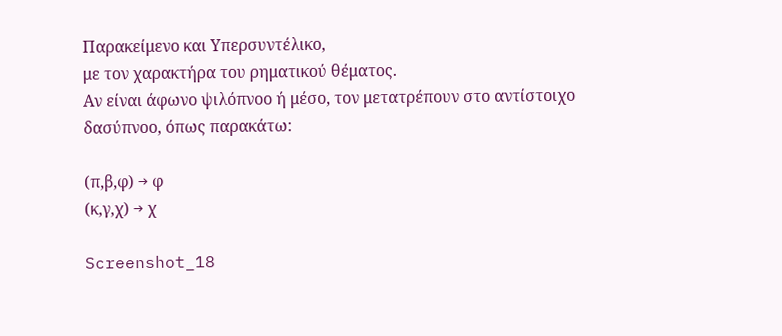Παρακείμενο και Υπερσυντέλικο,
με τον χαρακτήρα του ρηματικού θέματος.
Αν είναι άφωνο ψιλόπνοο ή μέσο, τον μετατρέπουν στο αντίστοιχο δασύπνοο, όπως παρακάτω:

(π,β,φ) → φ
(κ,γ,χ) → χ

Screenshot_18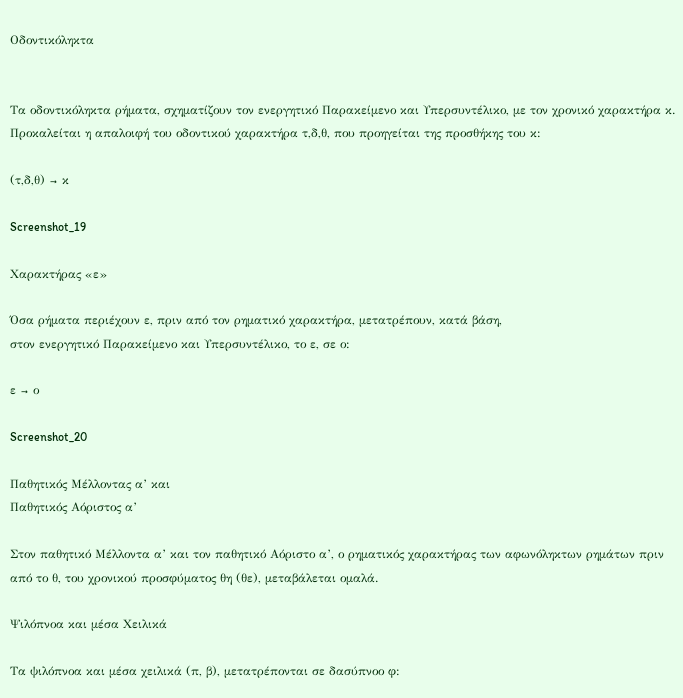Οδοντικόληκτα


Τα οδοντικόληκτα ρήματα, σχηματίζουν τον ενεργητικό Παρακείμενο και Υπερσυντέλικο, με τον χρονικό χαρακτήρα κ.
Προκαλείται η απαλοιφή του οδοντικού χαρακτήρα τ,δ,θ, που προηγείται της προσθήκης του κ:

(τ,δ,θ) → κ

Screenshot_19

Χαρακτήρας «ε»

Όσα ρήματα περιέχουν ε, πριν από τον ρηματικό χαρακτήρα, μετατρέπουν, κατά βάση,
στον ενεργητικό Παρακείμενο και Υπερσυντέλικο, το ε, σε ο:

ε → ο

Screenshot_20

Παθητικός Μέλλοντας α’ και
Παθητικός Αόριστος α’

Στον παθητικό Μέλλοντα α’ και τον παθητικό Αόριστο α’, ο ρηματικός χαρακτήρας των αφωνόληκτων ρημάτων πριν από το θ, του χρονικού προσφύματος θη (θε), μεταβάλεται ομαλά.

Ψιλόπνοα και μέσα Xειλικά

Τα ψιλόπνοα και μέσα χειλικά (π, β), μετατρέπονται σε δασύπνοο φ: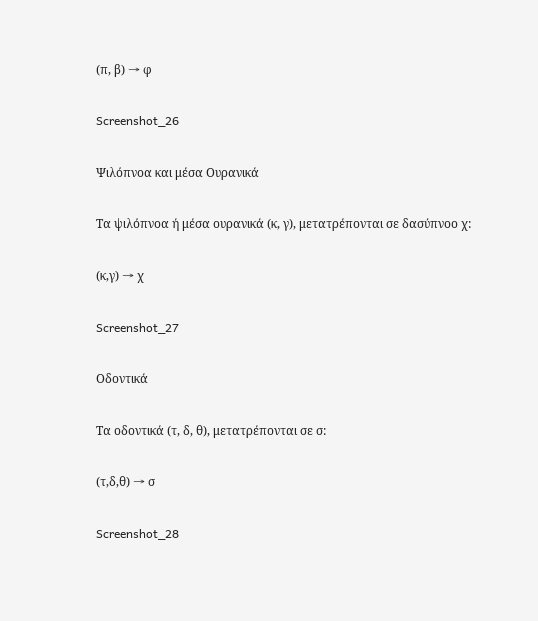(π, β) → φ

Screenshot_26

Ψιλόπνοα και μέσα Ουρανικά

Τα ψιλόπνοα ή μέσα ουρανικά (κ, γ), μετατρέπονται σε δασύπνοο χ:

(κ,γ) → χ

Screenshot_27

Οδοντικά

Τα οδοντικά (τ, δ, θ), μετατρέπονται σε σ:

(τ,δ,θ) → σ

Screenshot_28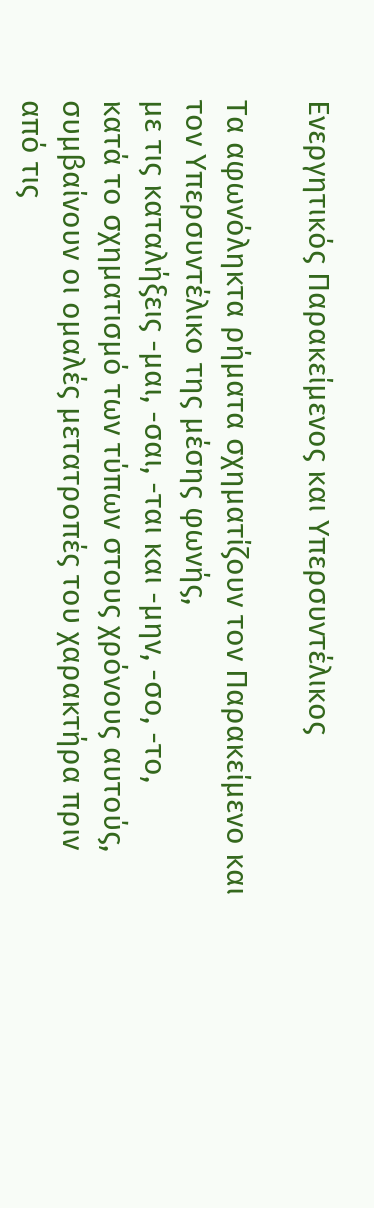Ενεργητικός Παρακείμενος και Υπερσυντέλικος

Τα αφωνόληκτα ρήματα σχηματίζουν τον Παρακείμενο και τον Υπερσυντέλικο της μέσης φωνής,
με τις καταλήξεις -μαι, -σαι, -ται και -μην, -σο, -το,
κατά το σχηματισμό των τύπων στους χρόνους αυτούς,
συμβαίνουν οι ομαλές μετατροπές του χαρακτήρα πριν από τις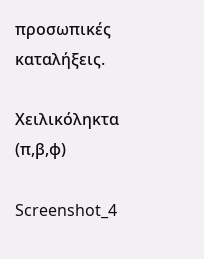προσωπικές καταλήξεις.

Xειλικόληκτα (π,β,φ)

Screenshot_4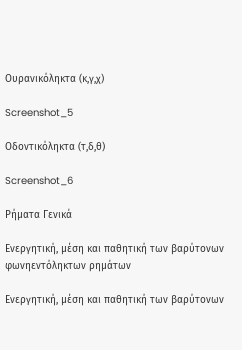Ουρανικόληκτα (κ,γ,χ)

Screenshot_5

Οδοντικόληκτα (τ,δ,θ)

Screenshot_6

Ρήματα Γενικά

Ενεργητική, μέση και παθητική των βαρύτονων φωνηεντόληκτων ρημάτων

Ενεργητική, μέση και παθητική των βαρύτονων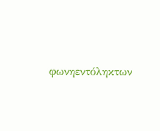φωνηεντόληκτων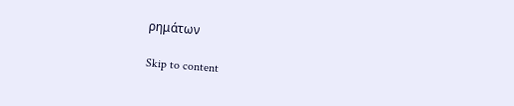ρημάτων

Skip to content